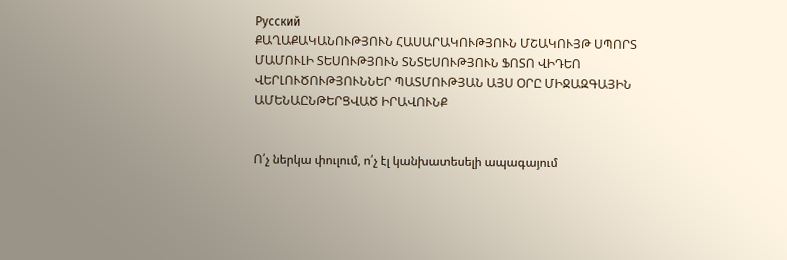Русский
ՔԱՂԱՔԱԿԱՆՈՒԹՅՈՒՆ ՀԱՍԱՐԱԿՈՒԹՅՈՒՆ ՄՇԱԿՈՒՅԹ ՍՊՈՐՏ ՄԱՄՈՒԼԻ ՏԵՍՈՒԹՅՈՒՆ ՏՆՏԵՍՈՒԹՅՈՒՆ ՖՈՏՈ ՎԻԴԵՈ ՎԵՐԼՈՒԾՈՒԹՅՈՒՆՆԵՐ ՊԱՏՄՈՒԹՅԱՆ ԱՅՍ ՕՐԸ ՄԻՋԱԶԳԱՅԻՆ ԱՄԵՆԱԸՆԹԵՐՑՎԱԾ ԻՐԱՎՈՒՆՔ


Ո՛չ ներկա փուլում, ո՛չ էլ կանխատեսելի ապագայում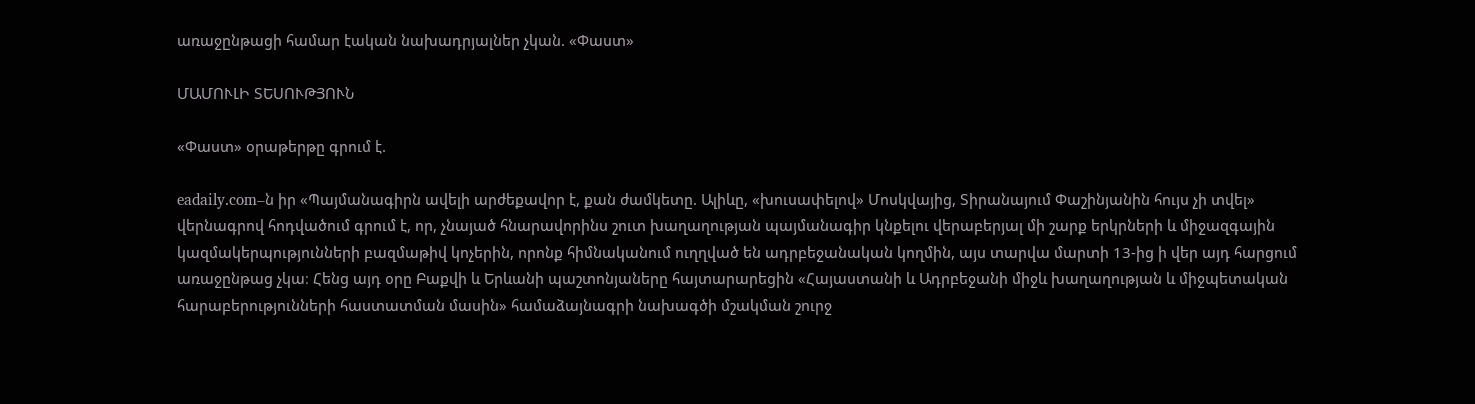առաջընթացի համար էական նախադրյալներ չկան. «Փաստ»

ՄԱՄՈՒԼԻ ՏԵՍՈՒԹՅՈՒՆ

«Փաստ» օրաթերթը գրում է.

eadaily.com–ն իր «Պայմանագիրն ավելի արժեքավոր է, քան ժամկետը. Ալիևը, «խուսափելով» Մոսկվայից, Տիրանայում Փաշինյանին հույս չի տվել» վերնագրով հոդվածում գրում է, որ, չնայած հնարավորինս շուտ խաղաղության պայմանագիր կնքելու վերաբերյալ մի շարք երկրների և միջազգային կազմակերպությունների բազմաթիվ կոչերին, որոնք հիմնականում ուղղված են ադրբեջանական կողմին, այս տարվա մարտի 13-ից ի վեր այդ հարցում առաջընթաց չկա։ Հենց այդ օրը Բաքվի և Երևանի պաշտոնյաները հայտարարեցին «Հայաստանի և Ադրբեջանի միջև խաղաղության և միջպետական հարաբերությունների հաստատման մասին» համաձայնագրի նախագծի մշակման շուրջ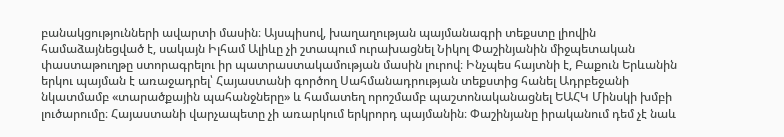բանակցությունների ավարտի մասին։ Այսպիսով, խաղաղության պայմանագրի տեքստը լիովին համաձայնեցված է, սակայն Իլհամ Ալիևը չի շտապում ուրախացնել Նիկոլ Փաշինյանին միջպետական փաստաթուղթը ստորագրելու իր պատրաստակամության մասին լուրով։ Ինչպես հայտնի է, Բաքուն Երևանին երկու պայման է առաջադրել՝ Հայաստանի գործող Սահմանադրության տեքստից հանել Ադրբեջանի նկատմամբ «տարածքային պահանջները» և համատեղ որոշմամբ պաշտոնականացնել ԵԱՀԿ Մինսկի խմբի լուծարումը։ Հայաստանի վարչապետը չի առարկում երկրորդ պայմանին։ Փաշինյանը իրականում դեմ չէ նաև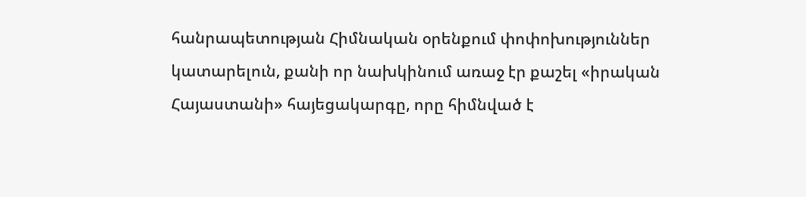հանրապետության Հիմնական օրենքում փոփոխություններ կատարելուն, քանի որ նախկինում առաջ էր քաշել «իրական Հայաստանի» հայեցակարգը, որը հիմնված է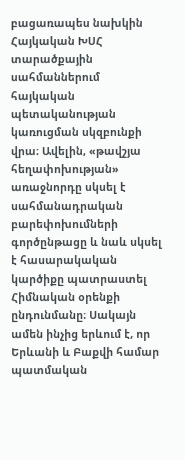բացառապես նախկին Հայկական ԽՍՀ տարածքային սահմաններում հայկական պետականության կառուցման սկզբունքի վրա։ Ավելին, «թավշյա հեղափոխության» առաջնորդը սկսել է սահմանադրական բարեփոխումների գործընթացը և նաև սկսել է հասարակական կարծիքը պատրաստել Հիմնական օրենքի ընդունմանը։ Սակայն ամեն ինչից երևում է, որ Երևանի և Բաքվի համար պատմական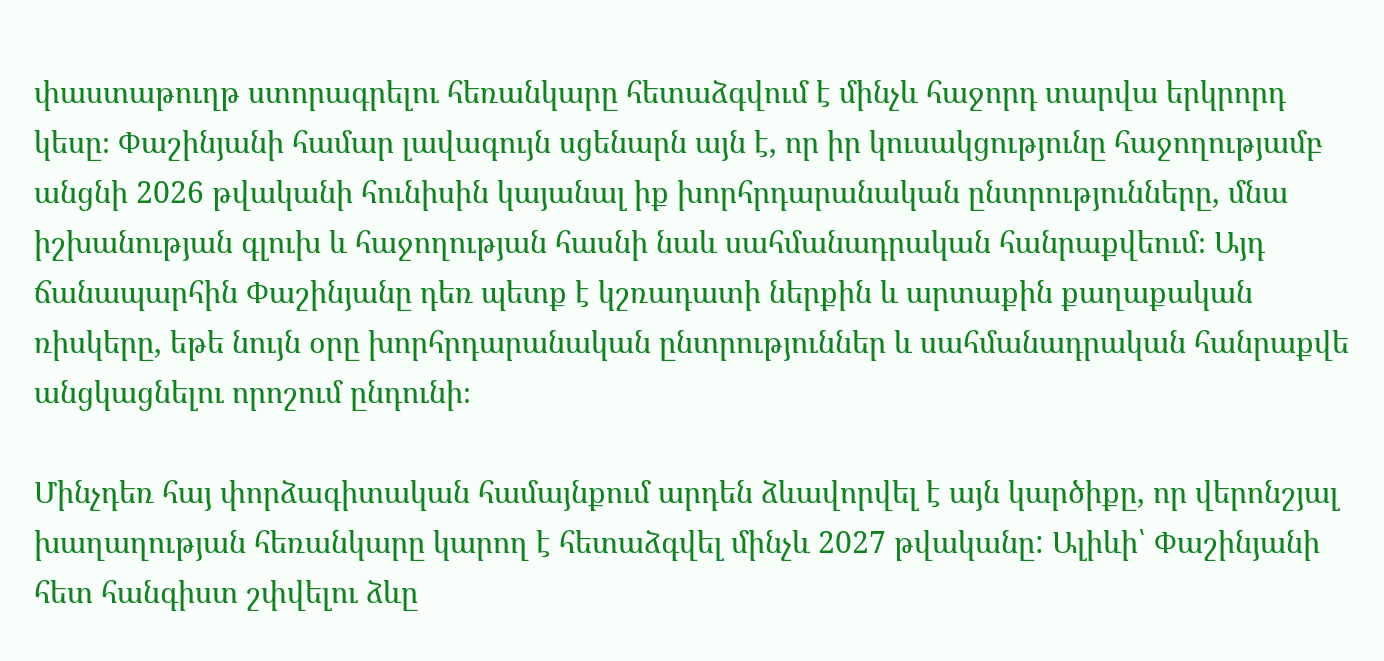փաստաթուղթ ստորագրելու հեռանկարը հետաձգվում է մինչև հաջորդ տարվա երկրորդ կեսը։ Փաշինյանի համար լավագույն սցենարն այն է, որ իր կուսակցությունը հաջողությամբ անցնի 2026 թվականի հունիսին կայանալ իք խորհրդարանական ընտրությունները, մնա իշխանության գլուխ և հաջողության հասնի նաև սահմանադրական հանրաքվեում։ Այդ ճանապարհին Փաշինյանը դեռ պետք է կշռադատի ներքին և արտաքին քաղաքական ռիսկերը, եթե նույն օրը խորհրդարանական ընտրություններ և սահմանադրական հանրաքվե անցկացնելու որոշում ընդունի։

Մինչդեռ հայ փորձագիտական համայնքում արդեն ձևավորվել է այն կարծիքը, որ վերոնշյալ խաղաղության հեռանկարը կարող է հետաձգվել մինչև 2027 թվականը: Ալիևի՝ Փաշինյանի հետ հանգիստ շփվելու ձևը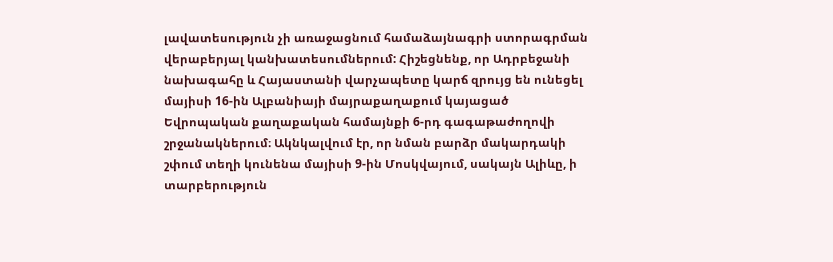լավատեսություն չի առաջացնում համաձայնագրի ստորագրման վերաբերյալ կանխատեսումներում: Հիշեցնենք, որ Ադրբեջանի նախագահը և Հայաստանի վարչապետը կարճ զրույց են ունեցել մայիսի 16-ին Ալբանիայի մայրաքաղաքում կայացած Եվրոպական քաղաքական համայնքի 6-րդ գագաթաժողովի շրջանակներում։ Ակնկալվում էր, որ նման բարձր մակարդակի շփում տեղի կունենա մայիսի 9-ին Մոսկվայում, սակայն Ալիևը, ի տարբերություն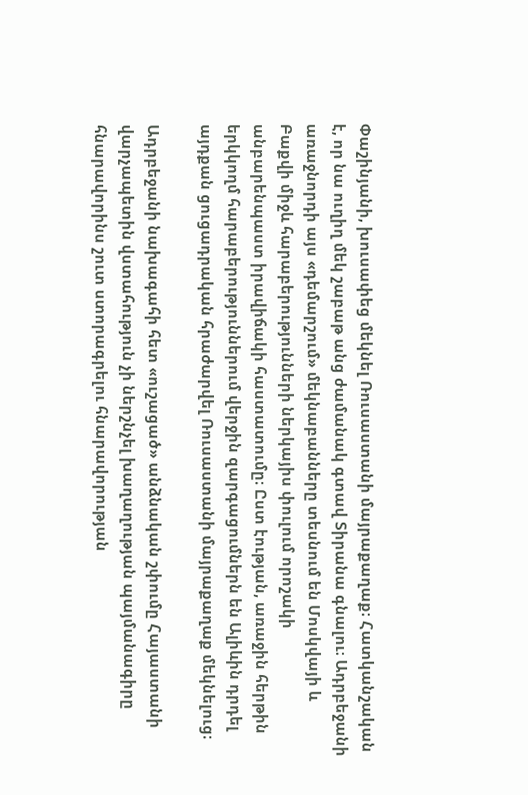Փաշինյանի, խուսափեց մեկնել Ռուսաստանի մայրաքաղաք։ Հատկանշական է, որ նա ուղիղ մեկ շաբաթ անց ժամանակ գտավ Տիրանա գնալու։ Ադրբեջանի առաջնորդի այս «դեմարշում» մեկնաբանները տեսնում են Մոսկվայի և Բաքվի միջև հարաբերությունների ներկայիս փուլում որոշակի անբարենպաստ իրավիճակի հաստատումը։ Ըստ էության, առաջին հերթին երկկողմ հարաբերություններում վերջին զարգացումներն են Ալիևին դրդել այդքան ցուցադրական հրաժարվել Ռուսաստանի մայրաքաղաք մեկնելուց։

Ադրբեջանի նախագահի հետ «ուշացած» անձնական շփումը Հայաստանի վարչապետին վստահություն չի ներշնչել խաղաղության պայմանագիրը հնարավորինս շուտ ստորագրելու հնարավորության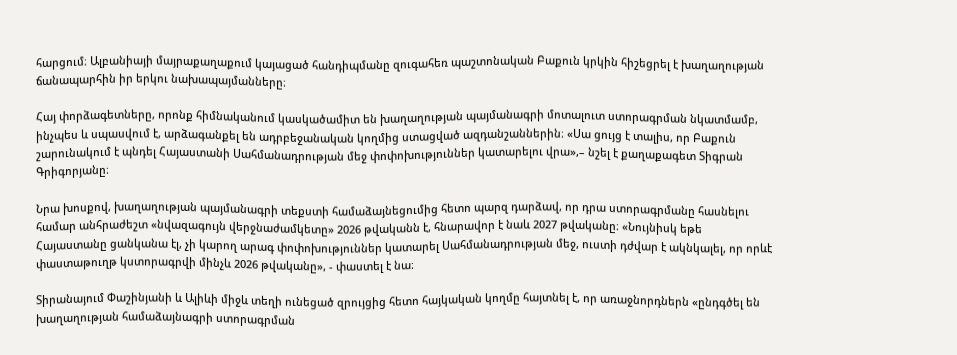հարցում։ Ալբանիայի մայրաքաղաքում կայացած հանդիպմանը զուգահեռ պաշտոնական Բաքուն կրկին հիշեցրել է խաղաղության ճանապարհին իր երկու նախապայմանները։

Հայ փորձագետները, որոնք հիմնականում կասկածամիտ են խաղաղության պայմանագրի մոտալուտ ստորագրման նկատմամբ, ինչպես և սպասվում է, արձագանքել են ադրբեջանական կողմից ստացված ազդանշաններին։ «Սա ցույց է տալիս, որ Բաքուն շարունակում է պնդել Հայաստանի Սահմանադրության մեջ փոփոխություններ կատարելու վրա»,– նշել է քաղաքագետ Տիգրան Գրիգորյանը։

Նրա խոսքով, խաղաղության պայմանագրի տեքստի համաձայնեցումից հետո պարզ դարձավ, որ դրա ստորագրմանը հասնելու համար անհրաժեշտ «նվազագույն վերջնաժամկետը» 2026 թվականն է, հնարավոր է նաև 2027 թվականը։ «Նույնիսկ եթե Հայաստանը ցանկանա էլ, չի կարող արագ փոփոխություններ կատարել Սահմանադրության մեջ, ուստի դժվար է ակնկալել, որ որևէ փաստաթուղթ կստորագրվի մինչև 2026 թվականը», - փաստել է նա։

Տիրանայում Փաշինյանի և Ալիևի միջև տեղի ունեցած զրույցից հետո հայկական կողմը հայտնել է, որ առաջնորդներն «ընդգծել են խաղաղության համաձայնագրի ստորագրման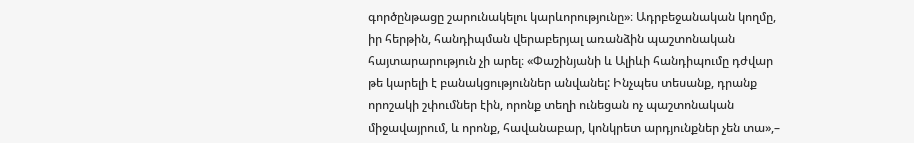գործընթացը շարունակելու կարևորությունը»։ Ադրբեջանական կողմը, իր հերթին, հանդիպման վերաբերյալ առանձին պաշտոնական հայտարարություն չի արել։ «Փաշինյանի և Ալիևի հանդիպումը դժվար թե կարելի է բանակցություններ անվանել: Ինչպես տեսանք, դրանք որոշակի շփումներ էին, որոնք տեղի ունեցան ոչ պաշտոնական միջավայրում, և որոնք, հավանաբար, կոնկրետ արդյունքներ չեն տա»,–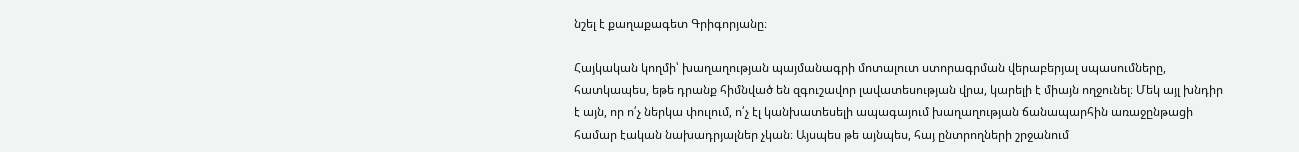նշել է քաղաքագետ Գրիգորյանը։

Հայկական կողմի՝ խաղաղության պայմանագրի մոտալուտ ստորագրման վերաբերյալ սպասումները, հատկապես, եթե դրանք հիմնված են զգուշավոր լավատեսության վրա, կարելի է միայն ողջունել։ Մեկ այլ խնդիր է այն, որ ո՛չ ներկա փուլում, ո՛չ էլ կանխատեսելի ապագայում խաղաղության ճանապարհին առաջընթացի համար էական նախադրյալներ չկան։ Այսպես թե այնպես, հայ ընտրողների շրջանում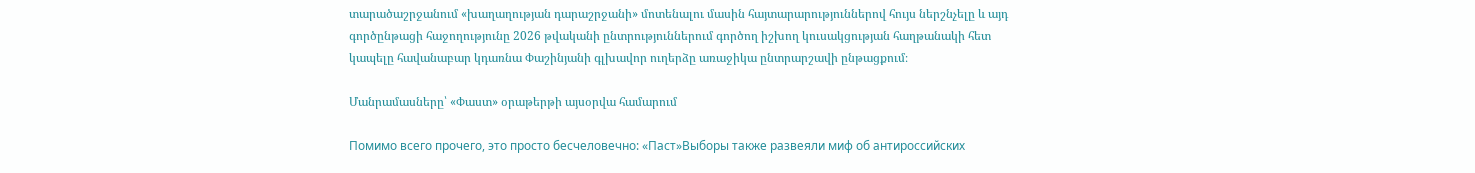տարածաշրջանում «խաղաղության դարաշրջանի» մոտենալու մասին հայտարարություններով հույս ներշնչելը և այդ գործընթացի հաջողությունը 2026 թվականի ընտրություններում գործող իշխող կուսակցության հաղթանակի հետ կապելը հավանաբար կդառնա Փաշինյանի գլխավոր ուղերձը առաջիկա ընտրարշավի ընթացքում։

Մանրամասները՝ «Փաստ» օրաթերթի այսօրվա համարում

Помимо всего прочего, это просто бесчеловечно: «Паст»Выборы также развеяли миф об антироссийских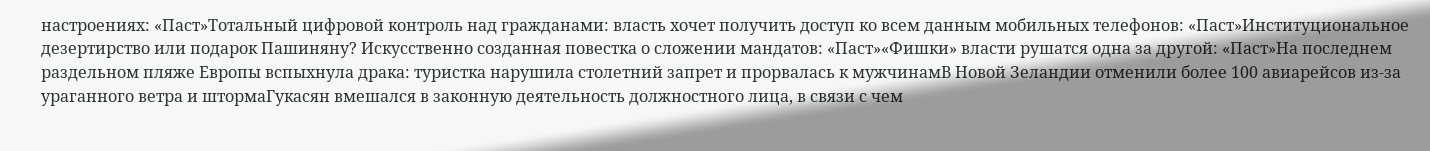настроениях: «Паст»Тотальный цифровой контроль над гражданами: власть хочет получить доступ ко всем данным мобильных телефонов: «Паст»Институциональное дезертирство или подарок Пашиняну? Искусственно созданная повестка о сложении мандатов: «Паст»«Фишки» власти рушатся одна за другой: «Паст»На последнем раздельном пляже Европы вспыхнула драка: туристка нарушила столетний запрет и прорвалась к мужчинамВ Новой Зеландии отменили более 100 авиарейсов из-за ураганного ветра и штормаГукасян вмешался в законную деятельность должностного лица, в связи с чем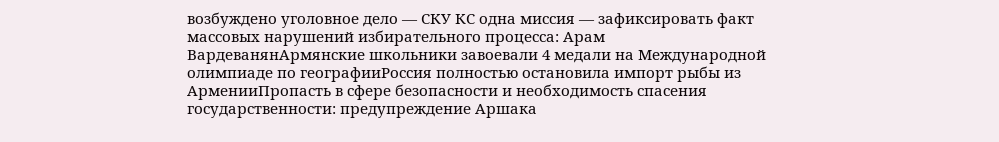возбуждено уголовное дело — СКУ КС одна миссия — зафиксировать факт массовых нарушений избирательного процесса: Арам ВардеванянАрмянские школьники завоевали 4 медали на Международной олимпиаде по географииРоссия полностью остановила импорт рыбы из АрменииПропасть в сфере безопасности и необходимость спасения государственности: предупреждение Аршака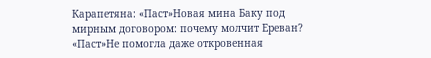Карапетяна: «Паст»Новая мина Баку под мирным договором: почему молчит Ереван? «Паст»Не помогла даже откровенная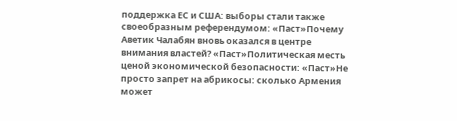поддержка ЕС и США: выборы стали также своеобразным референдумом: «Паст»Почему Аветик Чалабян вновь оказался в центре внимания властей? «Паст»Политическая месть ценой экономической безопасности: «Паст»Не просто запрет на абрикосы: сколько Армения может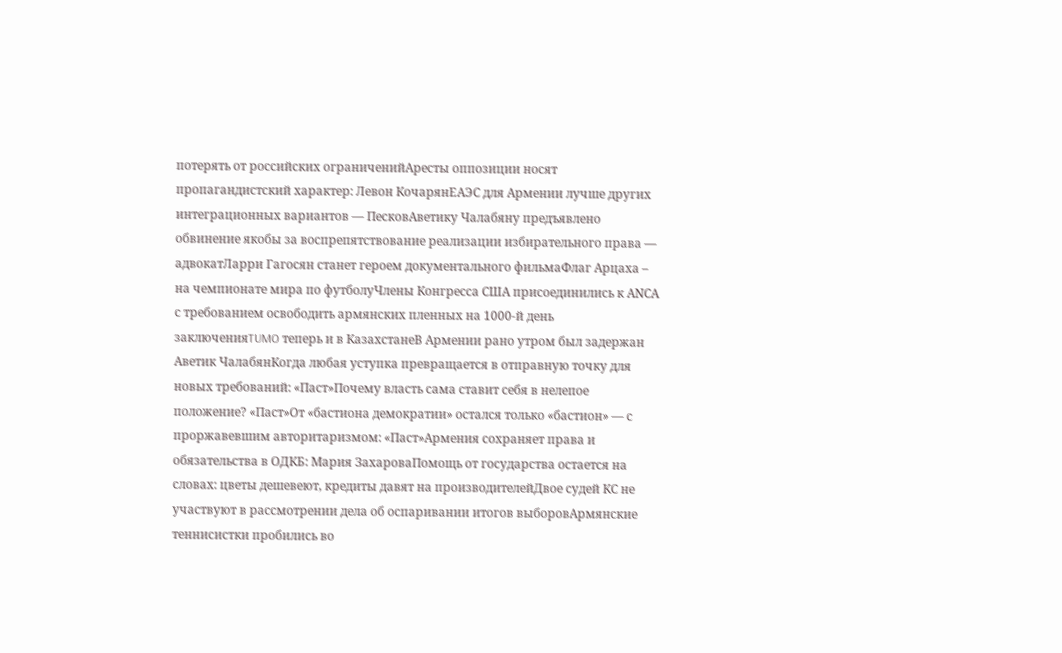потерять от российских ограниченийАресты оппозиции носят пропагандистский характер: Левон КочарянЕАЭС для Армении лучше других интеграционных вариантов — ПесковАветику Чалабяну предъявлено обвинение якобы за воспрепятствование реализации избирательного права — адвокатЛарри Гагосян станет героем документального фильмаФлаг Арцаха – на чемпионате мира по футболуЧлены Конгресса США присоединились к АNCА с требованием освободить армянских пленных на 1000-й день заключенияTUMO теперь и в КазахстанеВ Армении рано утром был задержан Аветик ЧалабянКогда любая уступка превращается в отправную точку для новых требований: «Паст»Почему власть сама ставит себя в нелепое положение? «Паст»От «бастиона демократии» остался только «бастион» — с проржавевшим авторитаризмом: «Паст»Армения сохраняет права и обязательства в ОДКБ: Мария ЗахароваПомощь от государства остается на словах: цветы дешевеют, кредиты давят на производителейДвое судей КС не участвуют в рассмотрении дела об оспаривании итогов выборовАрмянские теннисистки пробились во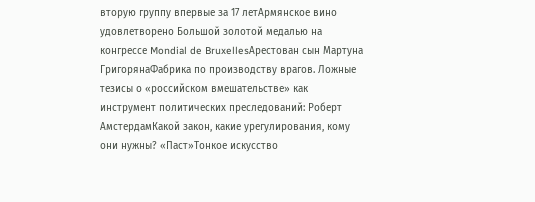вторую группу впервые за 17 летАрмянское вино удовлетворено Большой золотой медалью на конгрессе Mondial de BruxellesАрестован сын Мартуна ГригорянаФабрика по производству врагов. Ложные тезисы о «российском вмешательстве» как инструмент политических преследований: Роберт АмстердамКакой закон, какие урегулирования, кому они нужны? «Паст»Тонкое искусство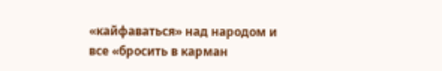«кайфаваться» над народом и все «бросить в карман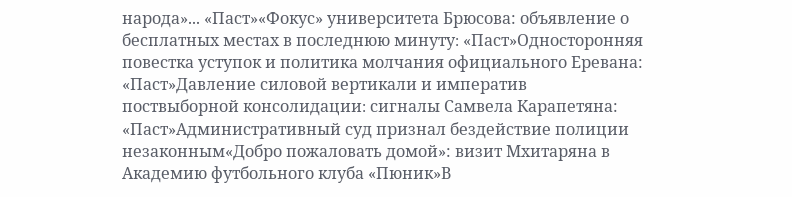народа»... «Паст»«Фокус» университета Брюсова: объявление о бесплатных местах в последнюю минуту։ «Паст»Односторонняя повестка уступок и политика молчания официального Еревана: «Паст»Давление силовой вертикали и императив поствыборной консолидации։ сигналы Самвела Карапетяна: «Паст»Административный суд признал бездействие полиции незаконным«Добро пожаловать домой»: визит Мхитаряна в Академию футбольного клуба «Пюник»В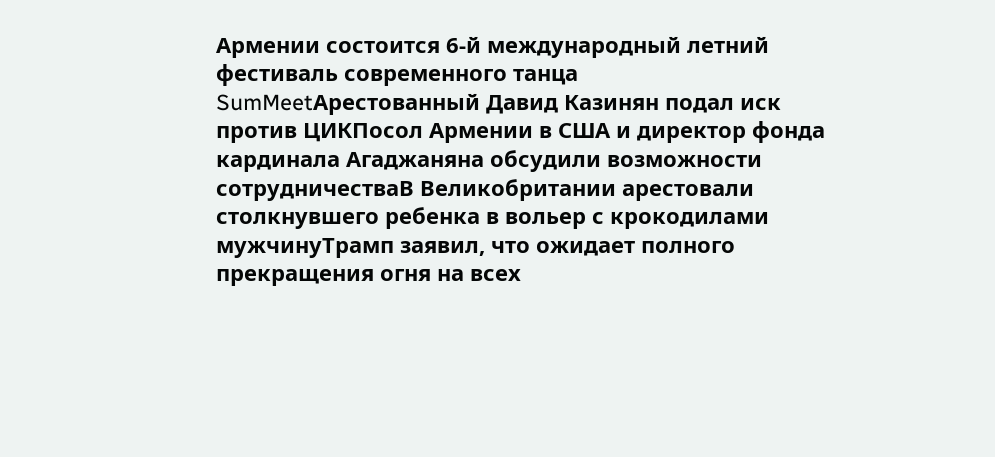Армении состоится 6-й международный летний фестиваль современного танца SumMeetАрестованный Давид Казинян подал иск против ЦИКПосол Армении в США и директор фонда кардинала Агаджаняна обсудили возможности сотрудничестваВ Великобритании арестовали столкнувшего ребенка в вольер с крокодилами мужчинуТрамп заявил, что ожидает полного прекращения огня на всех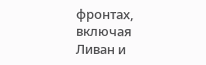фронтах, включая Ливан и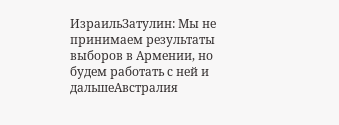ИзраильЗатулин: Мы не принимаем результаты выборов в Армении, но будем работать с ней и дальшеАвстралия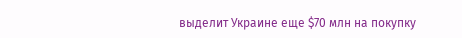выделит Украине еще $70 млн на покупку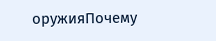оружияПочему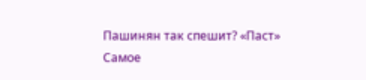Пашинян так спешит? «Паст»
Самое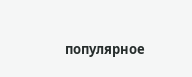популярное